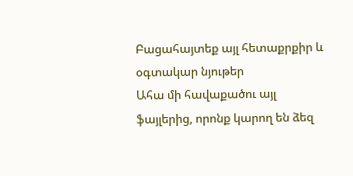Բացահայտեք այլ հետաքրքիր և օգտակար նյութեր
Ահա մի հավաքածու այլ ֆայլերից, որոնք կարող են ձեզ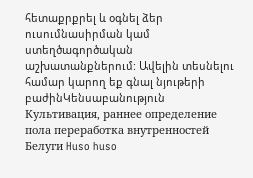հետաքրքրել և օգնել ձեր ուսումնասիրման կամ ստեղծագործական աշխատանքներում: Ավելին տեսնելու համար կարող եք գնալ նյութերի բաժինԿենսաբանություն
Культивация, раннее определение пола переработка внутренностей Белуги Huso huso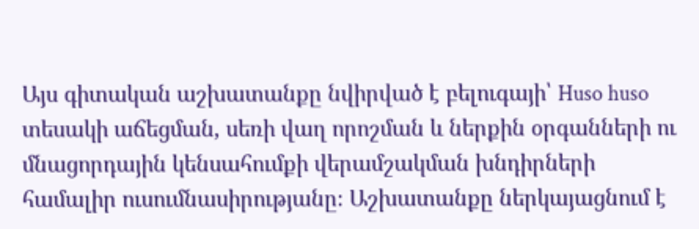Այս գիտական աշխատանքը նվիրված է բելուգայի՝ Huso huso տեսակի աճեցման, սեռի վաղ որոշման և ներքին օրգանների ու մնացորդային կենսահումքի վերամշակման խնդիրների համալիր ուսումնասիրությանը։ Աշխատանքը ներկայացնում է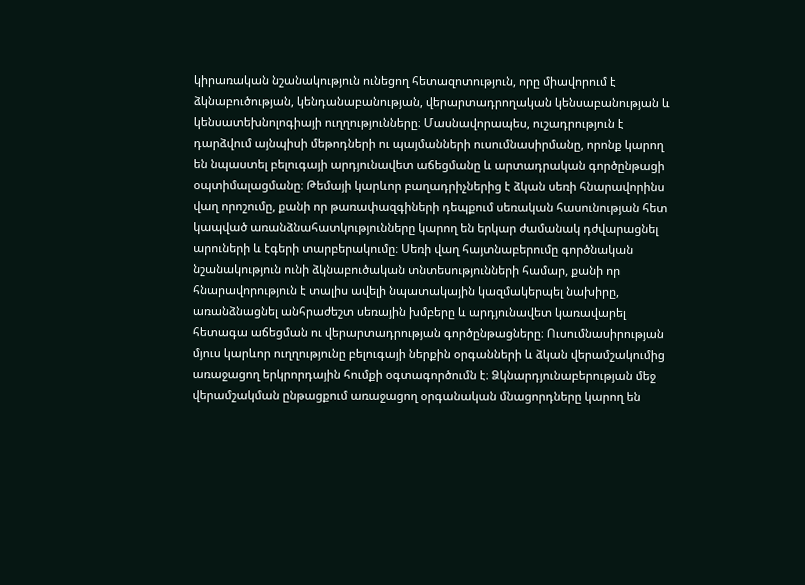կիրառական նշանակություն ունեցող հետազոտություն, որը միավորում է ձկնաբուծության, կենդանաբանության, վերարտադրողական կենսաբանության և կենսատեխնոլոգիայի ուղղությունները։ Մասնավորապես, ուշադրություն է դարձվում այնպիսի մեթոդների ու պայմանների ուսումնասիրմանը, որոնք կարող են նպաստել բելուգայի արդյունավետ աճեցմանը և արտադրական գործընթացի օպտիմալացմանը։ Թեմայի կարևոր բաղադրիչներից է ձկան սեռի հնարավորինս վաղ որոշումը, քանի որ թառափազգիների դեպքում սեռական հասունության հետ կապված առանձնահատկությունները կարող են երկար ժամանակ դժվարացնել արուների և էգերի տարբերակումը։ Սեռի վաղ հայտնաբերումը գործնական նշանակություն ունի ձկնաբուծական տնտեսությունների համար, քանի որ հնարավորություն է տալիս ավելի նպատակային կազմակերպել նախիրը, առանձնացնել անհրաժեշտ սեռային խմբերը և արդյունավետ կառավարել հետագա աճեցման ու վերարտադրության գործընթացները։ Ուսումնասիրության մյուս կարևոր ուղղությունը բելուգայի ներքին օրգանների և ձկան վերամշակումից առաջացող երկրորդային հումքի օգտագործումն է։ Ձկնարդյունաբերության մեջ վերամշակման ընթացքում առաջացող օրգանական մնացորդները կարող են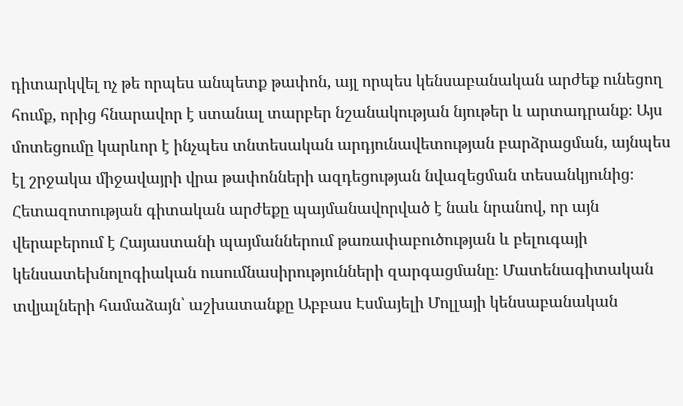դիտարկվել ոչ թե որպես անպետք թափոն, այլ որպես կենսաբանական արժեք ունեցող հումք, որից հնարավոր է ստանալ տարբեր նշանակության նյութեր և արտադրանք։ Այս մոտեցումը կարևոր է ինչպես տնտեսական արդյունավետության բարձրացման, այնպես էլ շրջակա միջավայրի վրա թափոնների ազդեցության նվազեցման տեսանկյունից։ Հետազոտության գիտական արժեքը պայմանավորված է նաև նրանով, որ այն վերաբերում է Հայաստանի պայմաններում թառափաբուծության և բելուգայի կենսատեխնոլոգիական ուսումնասիրությունների զարգացմանը։ Մատենագիտական տվյալների համաձայն՝ աշխատանքը Աբբաս Էսմայելի Մոլլայի կենսաբանական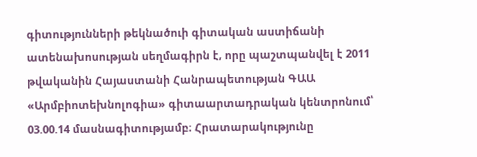գիտությունների թեկնածուի գիտական աստիճանի ատենախոսության սեղմագիրն է, որը պաշտպանվել է 2011 թվականին Հայաստանի Հանրապետության ԳԱԱ «Արմբիոտեխնոլոգիա» գիտաարտադրական կենտրոնում՝ 03.00.14 մասնագիտությամբ։ Հրատարակությունը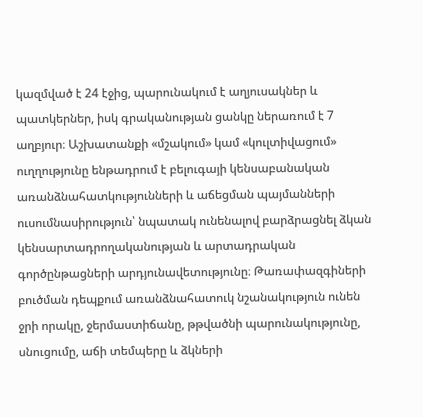կազմված է 24 էջից, պարունակում է աղյուսակներ և պատկերներ, իսկ գրականության ցանկը ներառում է 7 աղբյուր։ Աշխատանքի «մշակում» կամ «կուլտիվացում» ուղղությունը ենթադրում է բելուգայի կենսաբանական առանձնահատկությունների և աճեցման պայմանների ուսումնասիրություն՝ նպատակ ունենալով բարձրացնել ձկան կենսարտադրողականության և արտադրական գործընթացների արդյունավետությունը։ Թառափազգիների բուծման դեպքում առանձնահատուկ նշանակություն ունեն ջրի որակը, ջերմաստիճանը, թթվածնի պարունակությունը, սնուցումը, աճի տեմպերը և ձկների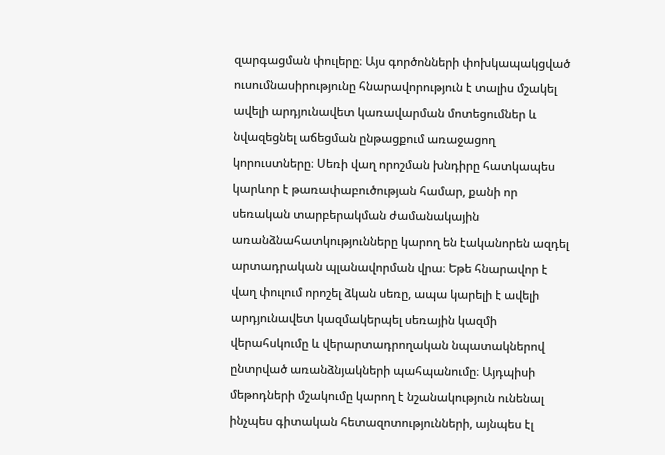զարգացման փուլերը։ Այս գործոնների փոխկապակցված ուսումնասիրությունը հնարավորություն է տալիս մշակել ավելի արդյունավետ կառավարման մոտեցումներ և նվազեցնել աճեցման ընթացքում առաջացող կորուստները։ Սեռի վաղ որոշման խնդիրը հատկապես կարևոր է թառափաբուծության համար, քանի որ սեռական տարբերակման ժամանակային առանձնահատկությունները կարող են էականորեն ազդել արտադրական պլանավորման վրա։ Եթե հնարավոր է վաղ փուլում որոշել ձկան սեռը, ապա կարելի է ավելի արդյունավետ կազմակերպել սեռային կազմի վերահսկումը և վերարտադրողական նպատակներով ընտրված առանձնյակների պահպանումը։ Այդպիսի մեթոդների մշակումը կարող է նշանակություն ունենալ ինչպես գիտական հետազոտությունների, այնպես էլ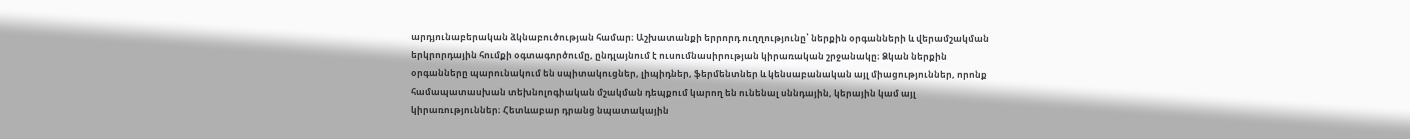արդյունաբերական ձկնաբուծության համար։ Աշխատանքի երրորդ ուղղությունը՝ ներքին օրգանների և վերամշակման երկրորդային հումքի օգտագործումը, ընդլայնում է ուսումնասիրության կիրառական շրջանակը։ Ձկան ներքին օրգանները պարունակում են սպիտակուցներ, լիպիդներ, ֆերմենտներ և կենսաբանական այլ միացություններ, որոնք համապատասխան տեխնոլոգիական մշակման դեպքում կարող են ունենալ սննդային, կերային կամ այլ կիրառություններ։ Հետևաբար դրանց նպատակային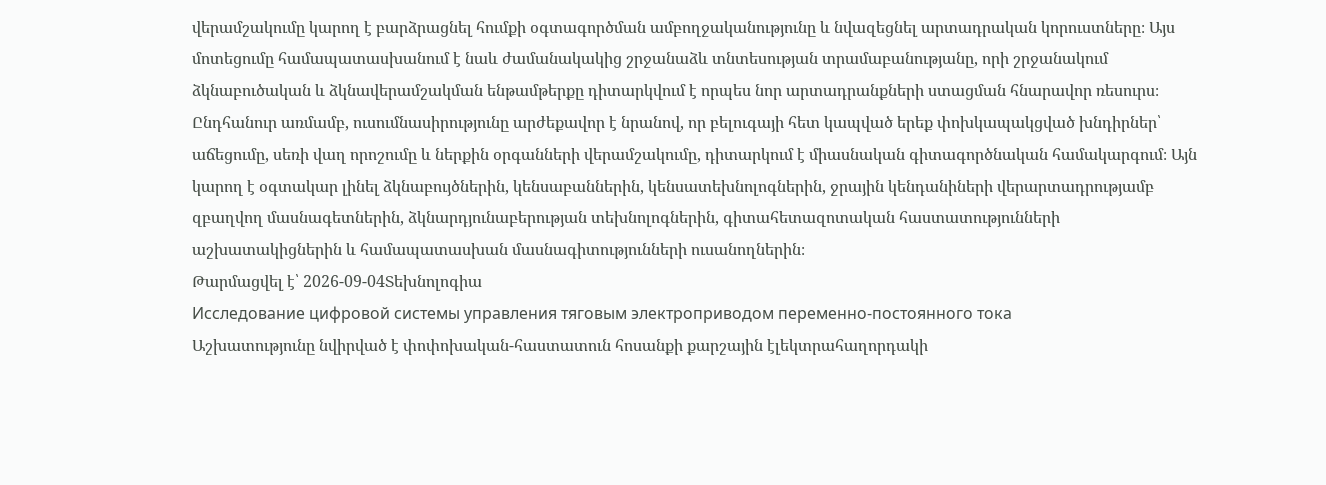վերամշակումը կարող է բարձրացնել հումքի օգտագործման ամբողջականությունը և նվազեցնել արտադրական կորուստները։ Այս մոտեցումը համապատասխանում է նաև ժամանակակից շրջանաձև տնտեսության տրամաբանությանը, որի շրջանակում ձկնաբուծական և ձկնավերամշակման ենթամթերքը դիտարկվում է որպես նոր արտադրանքների ստացման հնարավոր ռեսուրս։ Ընդհանուր առմամբ, ուսումնասիրությունը արժեքավոր է նրանով, որ բելուգայի հետ կապված երեք փոխկապակցված խնդիրներ՝ աճեցումը, սեռի վաղ որոշումը և ներքին օրգանների վերամշակումը, դիտարկում է միասնական գիտագործնական համակարգում։ Այն կարող է օգտակար լինել ձկնաբույծներին, կենսաբաններին, կենսատեխնոլոգներին, ջրային կենդանիների վերարտադրությամբ զբաղվող մասնագետներին, ձկնարդյունաբերության տեխնոլոգներին, գիտահետազոտական հաստատությունների աշխատակիցներին և համապատասխան մասնագիտությունների ուսանողներին։
Թարմացվել է՝ 2026-09-04Տեխնոլոգիա
Исследование цифровой системы управления тяговым электроприводом переменно-постоянного тока
Աշխատությունը նվիրված է փոփոխական-հաստատուն հոսանքի քարշային էլեկտրահաղորդակի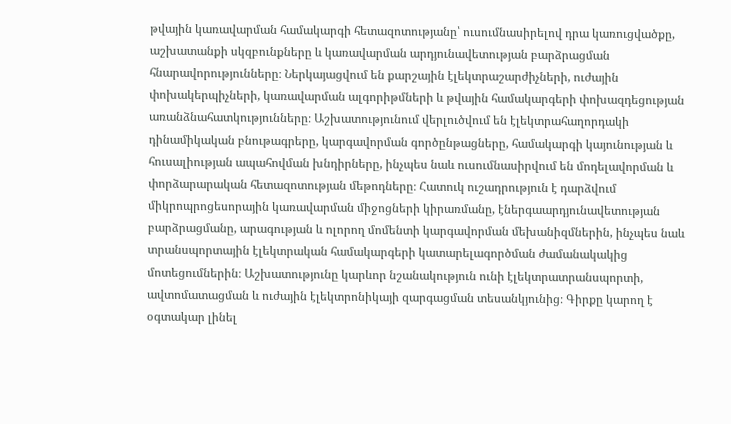թվային կառավարման համակարգի հետազոտությանը՝ ուսումնասիրելով դրա կառուցվածքը, աշխատանքի սկզբունքները և կառավարման արդյունավետության բարձրացման հնարավորությունները։ Ներկայացվում են քարշային էլեկտրաշարժիչների, ուժային փոխակերպիչների, կառավարման ալգորիթմների և թվային համակարգերի փոխազդեցության առանձնահատկությունները։ Աշխատությունում վերլուծվում են էլեկտրահաղորդակի դինամիկական բնութագրերը, կարգավորման գործընթացները, համակարգի կայունության և հուսալիության ապահովման խնդիրները, ինչպես նաև ուսումնասիրվում են մոդելավորման և փորձարարական հետազոտության մեթոդները։ Հատուկ ուշադրություն է դարձվում միկրոպրոցեսորային կառավարման միջոցների կիրառմանը, էներգաարդյունավետության բարձրացմանը, արագության և ոլորող մոմենտի կարգավորման մեխանիզմներին, ինչպես նաև տրանսպորտային էլեկտրական համակարգերի կատարելագործման ժամանակակից մոտեցումներին։ Աշխատությունը կարևոր նշանակություն ունի էլեկտրատրանսպորտի, ավտոմատացման և ուժային էլեկտրոնիկայի զարգացման տեսանկյունից։ Գիրքը կարող է օգտակար լինել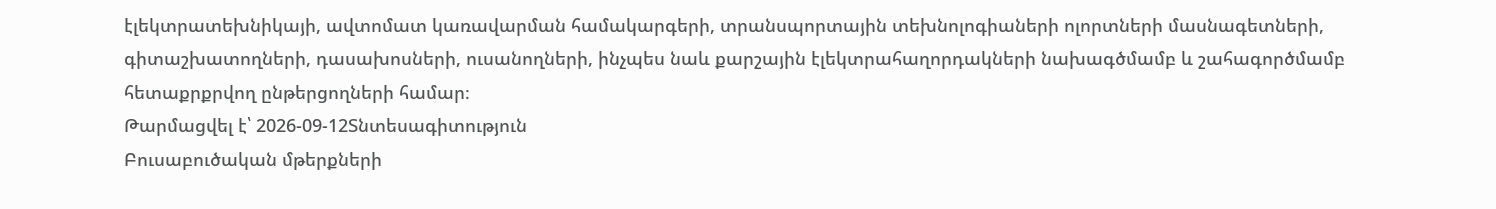էլեկտրատեխնիկայի, ավտոմատ կառավարման համակարգերի, տրանսպորտային տեխնոլոգիաների ոլորտների մասնագետների, գիտաշխատողների, դասախոսների, ուսանողների, ինչպես նաև քարշային էլեկտրահաղորդակների նախագծմամբ և շահագործմամբ հետաքրքրվող ընթերցողների համար։
Թարմացվել է՝ 2026-09-12Տնտեսագիտություն
Բուսաբուծական մթերքների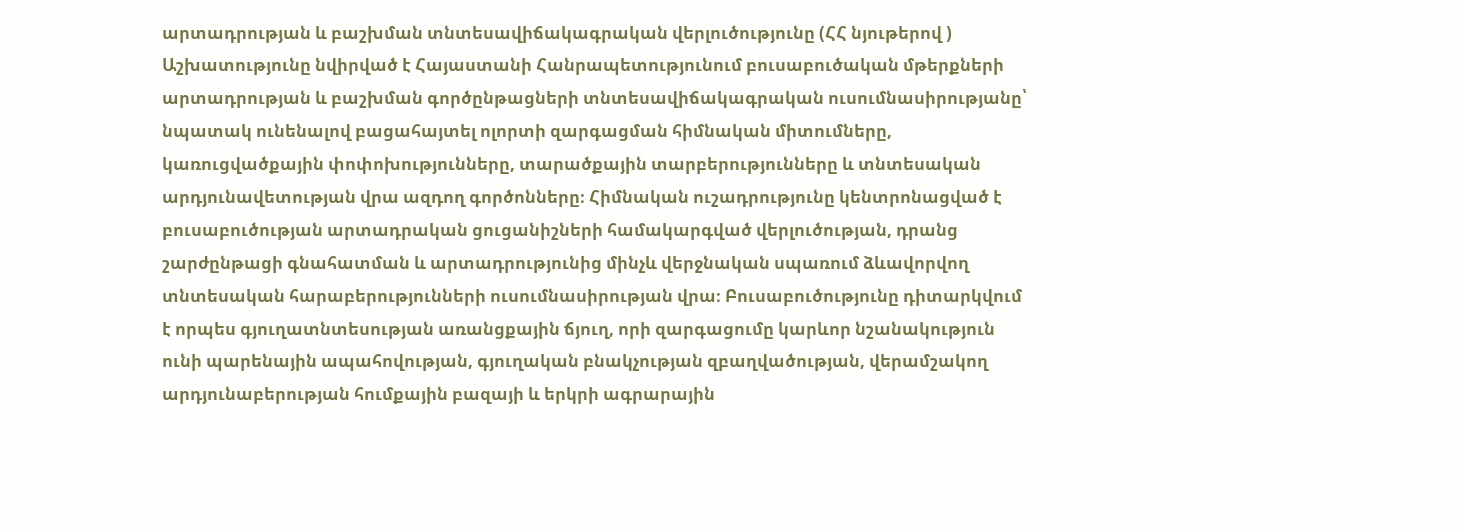արտադրության և բաշխման տնտեսավիճակագրական վերլուծությունը (ՀՀ նյութերով )
Աշխատությունը նվիրված է Հայաստանի Հանրապետությունում բուսաբուծական մթերքների արտադրության և բաշխման գործընթացների տնտեսավիճակագրական ուսումնասիրությանը՝ նպատակ ունենալով բացահայտել ոլորտի զարգացման հիմնական միտումները, կառուցվածքային փոփոխությունները, տարածքային տարբերությունները և տնտեսական արդյունավետության վրա ազդող գործոնները։ Հիմնական ուշադրությունը կենտրոնացված է բուսաբուծության արտադրական ցուցանիշների համակարգված վերլուծության, դրանց շարժընթացի գնահատման և արտադրությունից մինչև վերջնական սպառում ձևավորվող տնտեսական հարաբերությունների ուսումնասիրության վրա։ Բուսաբուծությունը դիտարկվում է որպես գյուղատնտեսության առանցքային ճյուղ, որի զարգացումը կարևոր նշանակություն ունի պարենային ապահովության, գյուղական բնակչության զբաղվածության, վերամշակող արդյունաբերության հումքային բազայի և երկրի ագրարային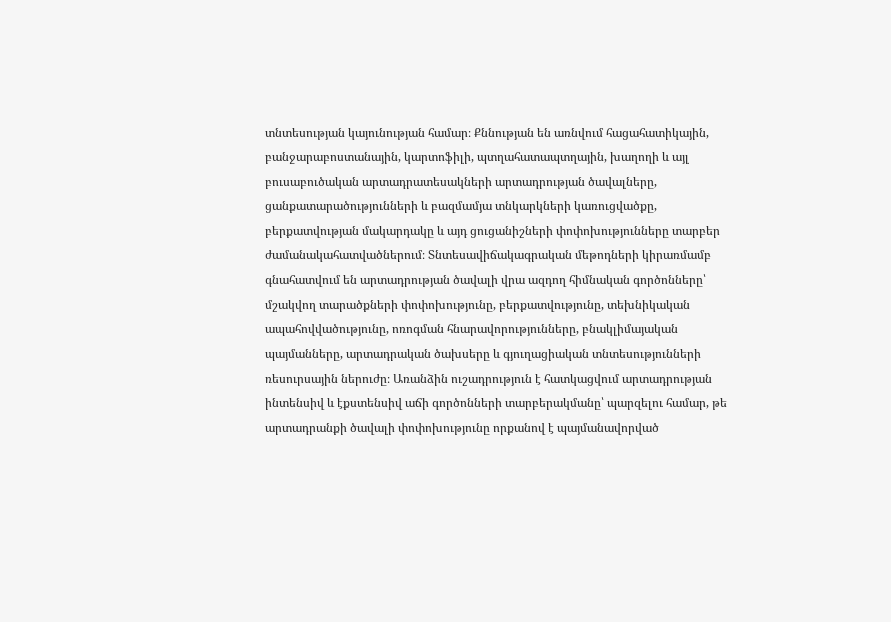տնտեսության կայունության համար։ Քննության են առնվում հացահատիկային, բանջարաբոստանային, կարտոֆիլի, պտղահատապտղային, խաղողի և այլ բուսաբուծական արտադրատեսակների արտադրության ծավալները, ցանքատարածությունների և բազմամյա տնկարկների կառուցվածքը, բերքատվության մակարդակը և այդ ցուցանիշների փոփոխությունները տարբեր ժամանակահատվածներում։ Տնտեսավիճակագրական մեթոդների կիրառմամբ գնահատվում են արտադրության ծավալի վրա ազդող հիմնական գործոնները՝ մշակվող տարածքների փոփոխությունը, բերքատվությունը, տեխնիկական ապահովվածությունը, ոռոգման հնարավորությունները, բնակլիմայական պայմանները, արտադրական ծախսերը և գյուղացիական տնտեսությունների ռեսուրսային ներուժը։ Առանձին ուշադրություն է հատկացվում արտադրության ինտենսիվ և էքստենսիվ աճի գործոնների տարբերակմանը՝ պարզելու համար, թե արտադրանքի ծավալի փոփոխությունը որքանով է պայմանավորված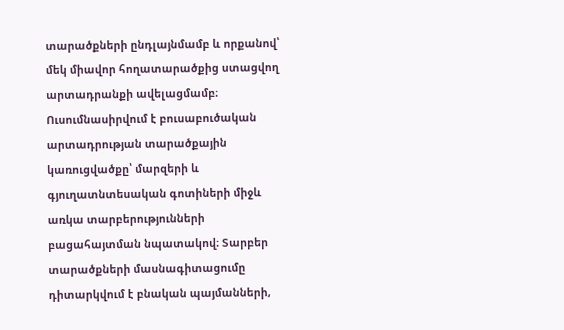տարածքների ընդլայնմամբ և որքանով՝ մեկ միավոր հողատարածքից ստացվող արտադրանքի ավելացմամբ։ Ուսումնասիրվում է բուսաբուծական արտադրության տարածքային կառուցվածքը՝ մարզերի և գյուղատնտեսական գոտիների միջև առկա տարբերությունների բացահայտման նպատակով։ Տարբեր տարածքների մասնագիտացումը դիտարկվում է բնական պայմանների,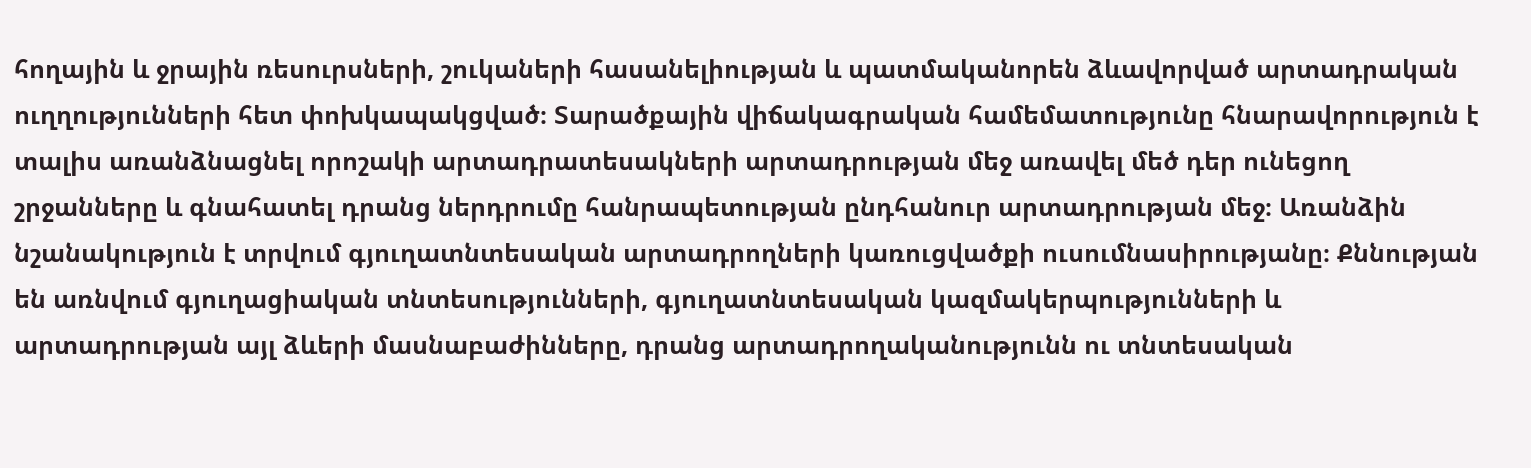հողային և ջրային ռեսուրսների, շուկաների հասանելիության և պատմականորեն ձևավորված արտադրական ուղղությունների հետ փոխկապակցված։ Տարածքային վիճակագրական համեմատությունը հնարավորություն է տալիս առանձնացնել որոշակի արտադրատեսակների արտադրության մեջ առավել մեծ դեր ունեցող շրջանները և գնահատել դրանց ներդրումը հանրապետության ընդհանուր արտադրության մեջ։ Առանձին նշանակություն է տրվում գյուղատնտեսական արտադրողների կառուցվածքի ուսումնասիրությանը։ Քննության են առնվում գյուղացիական տնտեսությունների, գյուղատնտեսական կազմակերպությունների և արտադրության այլ ձևերի մասնաբաժինները, դրանց արտադրողականությունն ու տնտեսական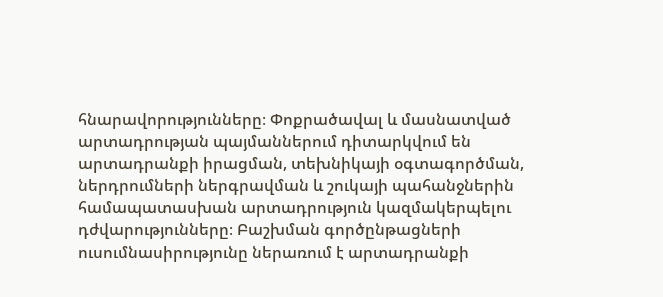հնարավորությունները։ Փոքրածավալ և մասնատված արտադրության պայմաններում դիտարկվում են արտադրանքի իրացման, տեխնիկայի օգտագործման, ներդրումների ներգրավման և շուկայի պահանջներին համապատասխան արտադրություն կազմակերպելու դժվարությունները։ Բաշխման գործընթացների ուսումնասիրությունը ներառում է արտադրանքի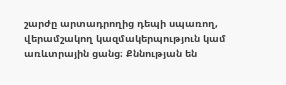շարժը արտադրողից դեպի սպառող, վերամշակող կազմակերպություն կամ առևտրային ցանց։ Քննության են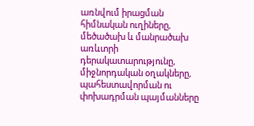առնվում իրացման հիմնական ուղիները, մեծածախ և մանրածախ առևտրի դերակատարությունը, միջնորդական օղակները, պահեստավորման ու փոխադրման պայմանները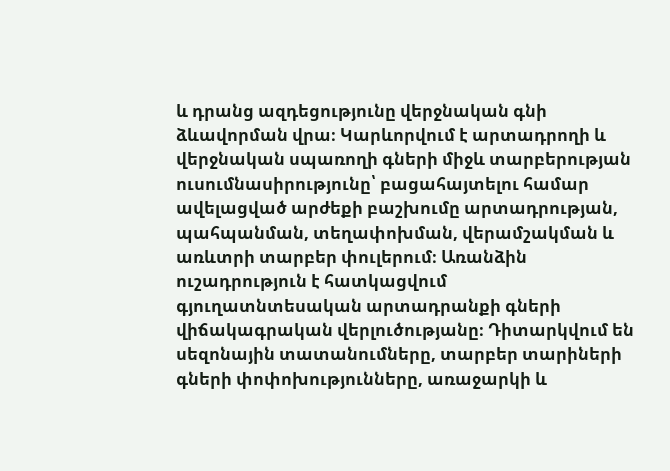և դրանց ազդեցությունը վերջնական գնի ձևավորման վրա։ Կարևորվում է արտադրողի և վերջնական սպառողի գների միջև տարբերության ուսումնասիրությունը՝ բացահայտելու համար ավելացված արժեքի բաշխումը արտադրության, պահպանման, տեղափոխման, վերամշակման և առևտրի տարբեր փուլերում։ Առանձին ուշադրություն է հատկացվում գյուղատնտեսական արտադրանքի գների վիճակագրական վերլուծությանը։ Դիտարկվում են սեզոնային տատանումները, տարբեր տարիների գների փոփոխությունները, առաջարկի և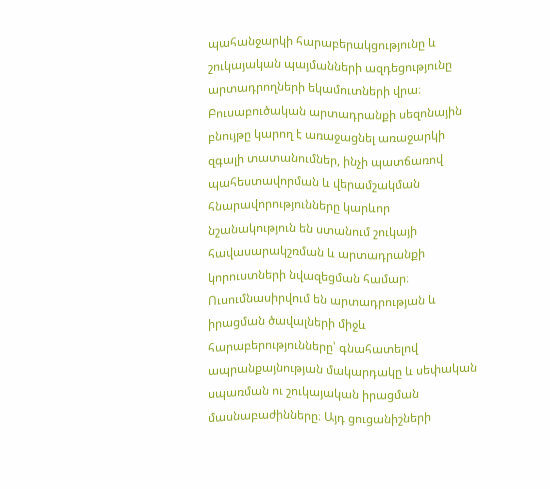պահանջարկի հարաբերակցությունը և շուկայական պայմանների ազդեցությունը արտադրողների եկամուտների վրա։ Բուսաբուծական արտադրանքի սեզոնային բնույթը կարող է առաջացնել առաջարկի զգալի տատանումներ, ինչի պատճառով պահեստավորման և վերամշակման հնարավորությունները կարևոր նշանակություն են ստանում շուկայի հավասարակշռման և արտադրանքի կորուստների նվազեցման համար։ Ուսումնասիրվում են արտադրության և իրացման ծավալների միջև հարաբերությունները՝ գնահատելով ապրանքայնության մակարդակը և սեփական սպառման ու շուկայական իրացման մասնաբաժինները։ Այդ ցուցանիշների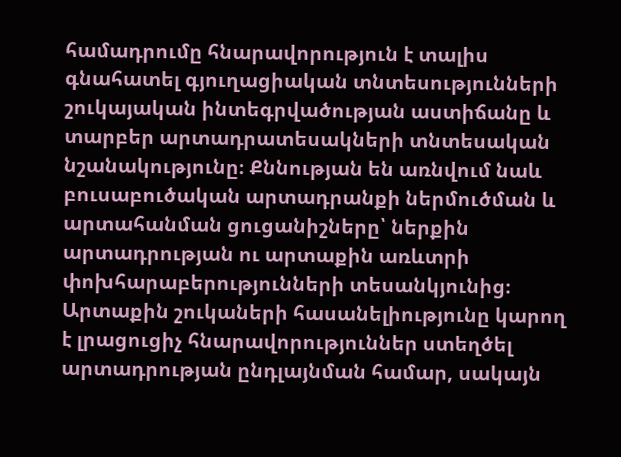համադրումը հնարավորություն է տալիս գնահատել գյուղացիական տնտեսությունների շուկայական ինտեգրվածության աստիճանը և տարբեր արտադրատեսակների տնտեսական նշանակությունը։ Քննության են առնվում նաև բուսաբուծական արտադրանքի ներմուծման և արտահանման ցուցանիշները՝ ներքին արտադրության ու արտաքին առևտրի փոխհարաբերությունների տեսանկյունից։ Արտաքին շուկաների հասանելիությունը կարող է լրացուցիչ հնարավորություններ ստեղծել արտադրության ընդլայնման համար, սակայն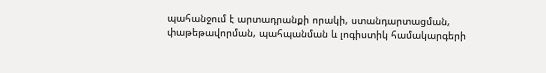պահանջում է արտադրանքի որակի, ստանդարտացման, փաթեթավորման, պահպանման և լոգիստիկ համակարգերի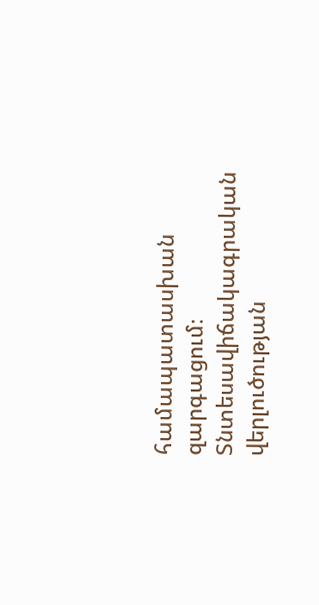համապատասխան զարգացում։ Տնտեսավիճակագրական վերլուծության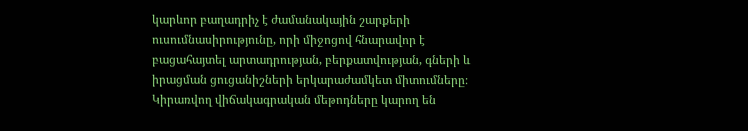կարևոր բաղադրիչ է ժամանակային շարքերի ուսումնասիրությունը, որի միջոցով հնարավոր է բացահայտել արտադրության, բերքատվության, գների և իրացման ցուցանիշների երկարաժամկետ միտումները։ Կիրառվող վիճակագրական մեթոդները կարող են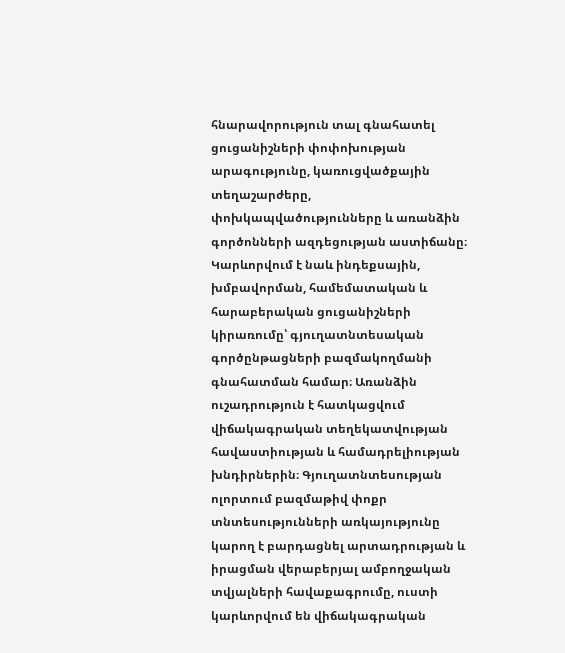հնարավորություն տալ գնահատել ցուցանիշների փոփոխության արագությունը, կառուցվածքային տեղաշարժերը, փոխկապվածությունները և առանձին գործոնների ազդեցության աստիճանը։ Կարևորվում է նաև ինդեքսային, խմբավորման, համեմատական և հարաբերական ցուցանիշների կիրառումը՝ գյուղատնտեսական գործընթացների բազմակողմանի գնահատման համար։ Առանձին ուշադրություն է հատկացվում վիճակագրական տեղեկատվության հավաստիության և համադրելիության խնդիրներին։ Գյուղատնտեսության ոլորտում բազմաթիվ փոքր տնտեսությունների առկայությունը կարող է բարդացնել արտադրության և իրացման վերաբերյալ ամբողջական տվյալների հավաքագրումը, ուստի կարևորվում են վիճակագրական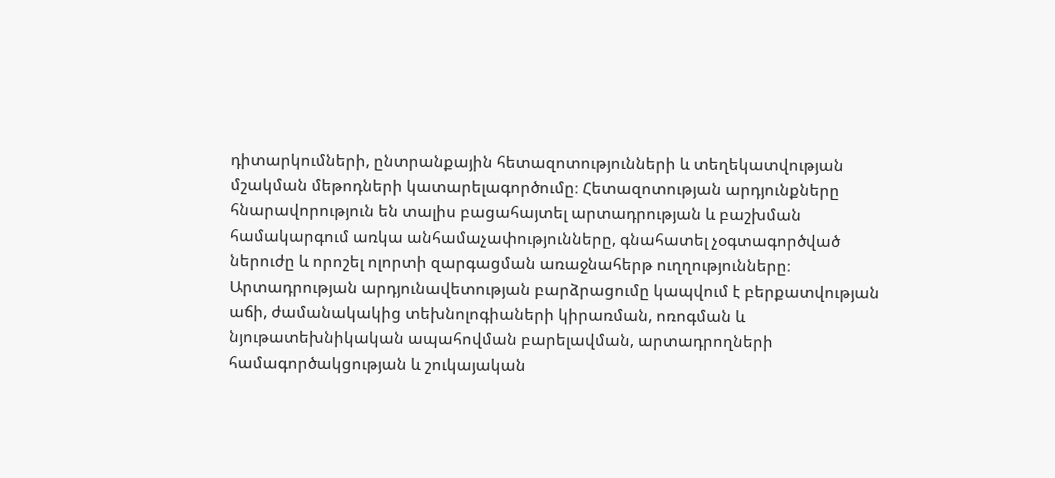դիտարկումների, ընտրանքային հետազոտությունների և տեղեկատվության մշակման մեթոդների կատարելագործումը։ Հետազոտության արդյունքները հնարավորություն են տալիս բացահայտել արտադրության և բաշխման համակարգում առկա անհամաչափությունները, գնահատել չօգտագործված ներուժը և որոշել ոլորտի զարգացման առաջնահերթ ուղղությունները։ Արտադրության արդյունավետության բարձրացումը կապվում է բերքատվության աճի, ժամանակակից տեխնոլոգիաների կիրառման, ոռոգման և նյութատեխնիկական ապահովման բարելավման, արտադրողների համագործակցության և շուկայական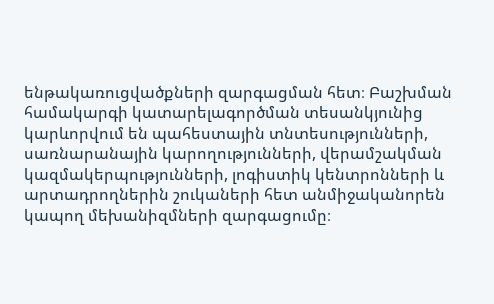ենթակառուցվածքների զարգացման հետ։ Բաշխման համակարգի կատարելագործման տեսանկյունից կարևորվում են պահեստային տնտեսությունների, սառնարանային կարողությունների, վերամշակման կազմակերպությունների, լոգիստիկ կենտրոնների և արտադրողներին շուկաների հետ անմիջականորեն կապող մեխանիզմների զարգացումը։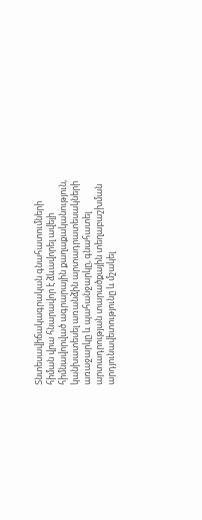Տնտեսավիճակագրական գնահատումների հիման վրա հնարավոր է ձևավորել ավելի հիմնավորված ագրարային քաղաքականություն, կանխատեսել առանձին արտադրատեսակների առաջարկը և պահանջարկը, գնահատել արտադրության տարածքային տեղաբաշխման արդյունավետությունը և մշակել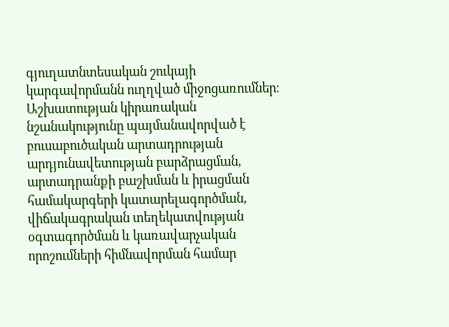գյուղատնտեսական շուկայի կարգավորմանն ուղղված միջոցառումներ։ Աշխատության կիրառական նշանակությունը պայմանավորված է բուսաբուծական արտադրության արդյունավետության բարձրացման, արտադրանքի բաշխման և իրացման համակարգերի կատարելագործման, վիճակագրական տեղեկատվության օգտագործման և կառավարչական որոշումների հիմնավորման համար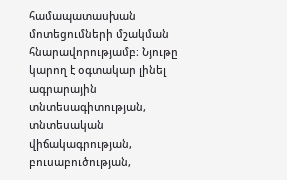համապատասխան մոտեցումների մշակման հնարավորությամբ։ Նյութը կարող է օգտակար լինել ագրարային տնտեսագիտության, տնտեսական վիճակագրության, բուսաբուծության,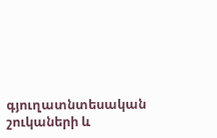գյուղատնտեսական շուկաների և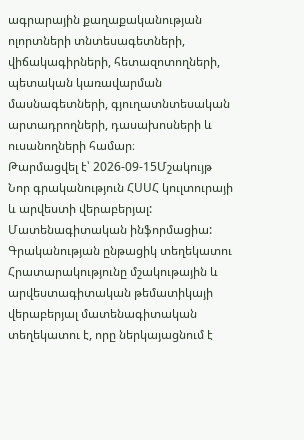ագրարային քաղաքականության ոլորտների տնտեսագետների, վիճակագիրների, հետազոտողների, պետական կառավարման մասնագետների, գյուղատնտեսական արտադրողների, դասախոսների և ուսանողների համար։
Թարմացվել է՝ 2026-09-15Մշակույթ
Նոր գրականություն ՀՍՍՀ կուլտուրայի և արվեստի վերաբերյալ: Մատենագիտական ինֆորմացիա: Գրականության ընթացիկ տեղեկատու
Հրատարակությունը մշակութային և արվեստագիտական թեմատիկայի վերաբերյալ մատենագիտական տեղեկատու է, որը ներկայացնում է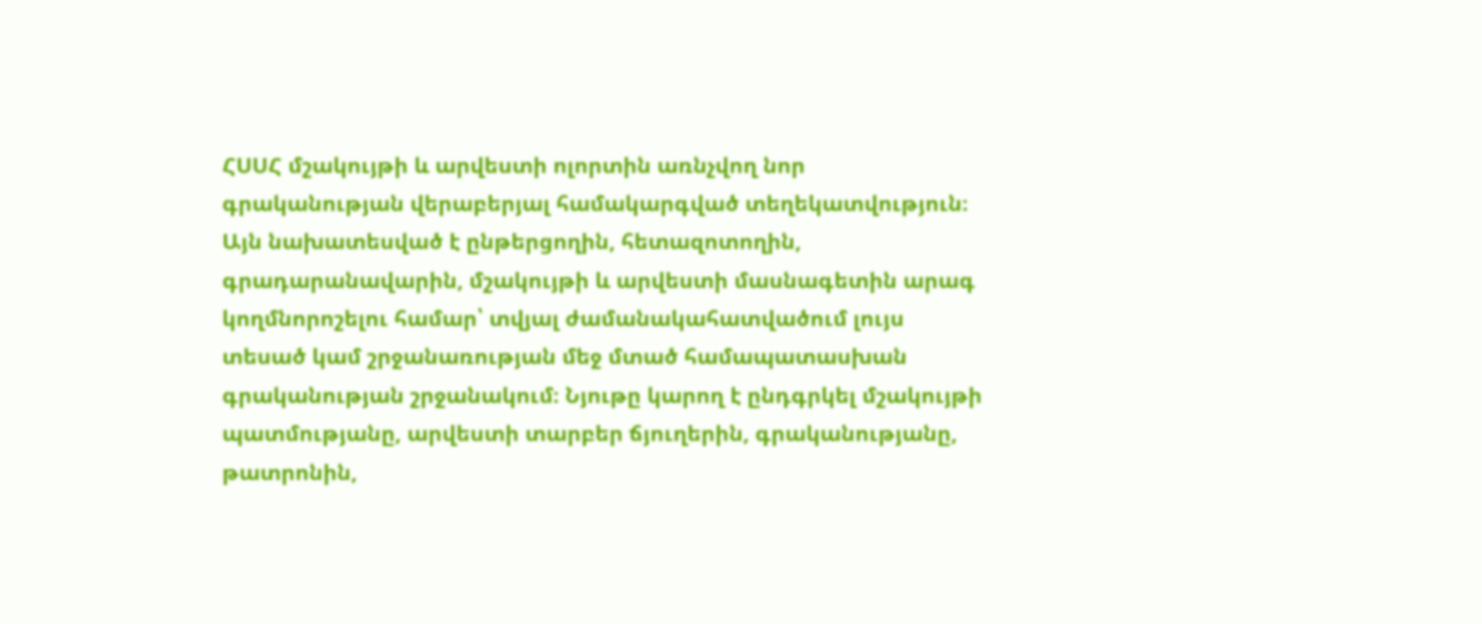ՀՍՍՀ մշակույթի և արվեստի ոլորտին առնչվող նոր գրականության վերաբերյալ համակարգված տեղեկատվություն։ Այն նախատեսված է ընթերցողին, հետազոտողին, գրադարանավարին, մշակույթի և արվեստի մասնագետին արագ կողմնորոշելու համար՝ տվյալ ժամանակահատվածում լույս տեսած կամ շրջանառության մեջ մտած համապատասխան գրականության շրջանակում։ Նյութը կարող է ընդգրկել մշակույթի պատմությանը, արվեստի տարբեր ճյուղերին, գրականությանը, թատրոնին,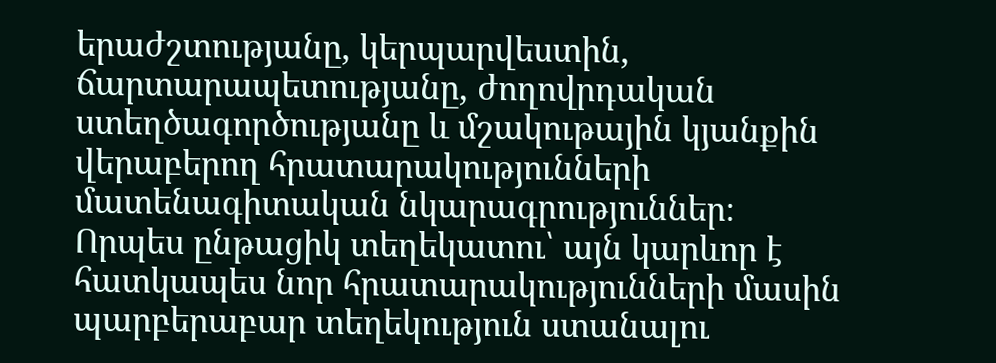երաժշտությանը, կերպարվեստին, ճարտարապետությանը, ժողովրդական ստեղծագործությանը և մշակութային կյանքին վերաբերող հրատարակությունների մատենագիտական նկարագրություններ։ Որպես ընթացիկ տեղեկատու՝ այն կարևոր է հատկապես նոր հրատարակությունների մասին պարբերաբար տեղեկություն ստանալու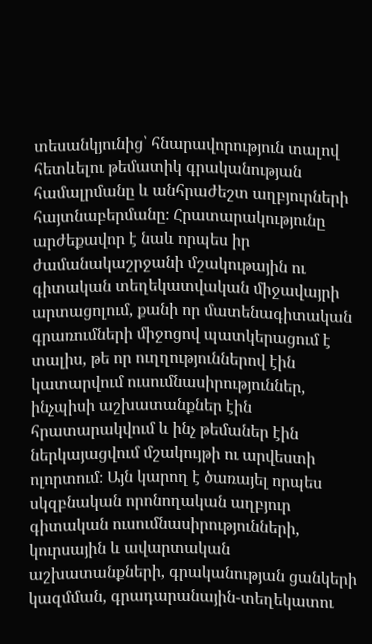տեսանկյունից՝ հնարավորություն տալով հետևելու թեմատիկ գրականության համալրմանը և անհրաժեշտ աղբյուրների հայտնաբերմանը։ Հրատարակությունը արժեքավոր է նաև որպես իր ժամանակաշրջանի մշակութային ու գիտական տեղեկատվական միջավայրի արտացոլում, քանի որ մատենագիտական գրառումների միջոցով պատկերացում է տալիս, թե որ ուղղություններով էին կատարվում ուսումնասիրություններ, ինչպիսի աշխատանքներ էին հրատարակվում և ինչ թեմաներ էին ներկայացվում մշակույթի ու արվեստի ոլորտում։ Այն կարող է ծառայել որպես սկզբնական որոնողական աղբյուր գիտական ուսումնասիրությունների, կուրսային և ավարտական աշխատանքների, գրականության ցանկերի կազմման, գրադարանային-տեղեկատու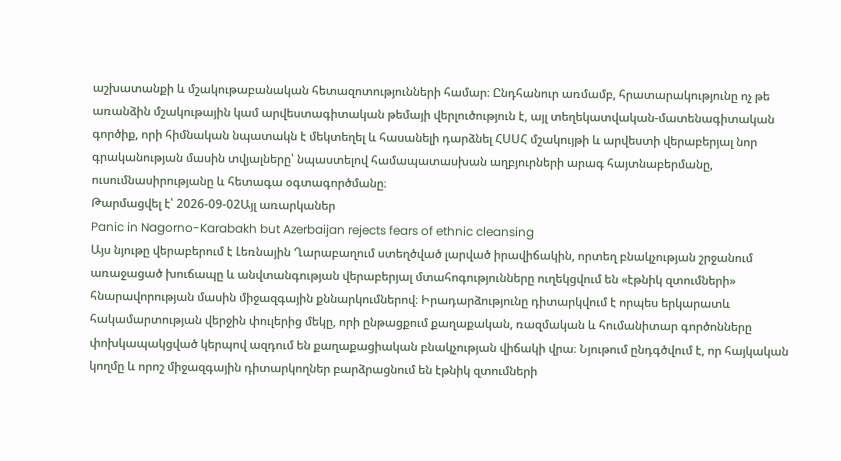աշխատանքի և մշակութաբանական հետազոտությունների համար։ Ընդհանուր առմամբ, հրատարակությունը ոչ թե առանձին մշակութային կամ արվեստագիտական թեմայի վերլուծություն է, այլ տեղեկատվական-մատենագիտական գործիք, որի հիմնական նպատակն է մեկտեղել և հասանելի դարձնել ՀՍՍՀ մշակույթի և արվեստի վերաբերյալ նոր գրականության մասին տվյալները՝ նպաստելով համապատասխան աղբյուրների արագ հայտնաբերմանը, ուսումնասիրությանը և հետագա օգտագործմանը։
Թարմացվել է՝ 2026-09-02Այլ առարկաներ
Panic in Nagorno-Karabakh but Azerbaijan rejects fears of ethnic cleansing
Այս նյութը վերաբերում է Լեռնային Ղարաբաղում ստեղծված լարված իրավիճակին, որտեղ բնակչության շրջանում առաջացած խուճապը և անվտանգության վերաբերյալ մտահոգությունները ուղեկցվում են «էթնիկ զտումների» հնարավորության մասին միջազգային քննարկումներով։ Իրադարձությունը դիտարկվում է որպես երկարատև հակամարտության վերջին փուլերից մեկը, որի ընթացքում քաղաքական, ռազմական և հումանիտար գործոնները փոխկապակցված կերպով ազդում են քաղաքացիական բնակչության վիճակի վրա։ Նյութում ընդգծվում է, որ հայկական կողմը և որոշ միջազգային դիտարկողներ բարձրացնում են էթնիկ զտումների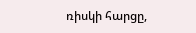ռիսկի հարցը,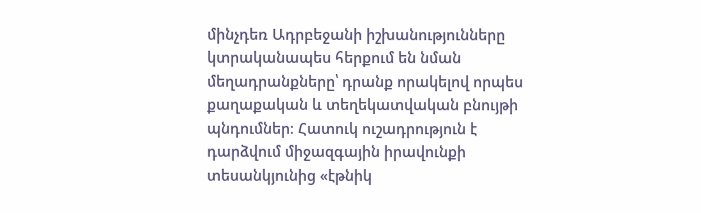մինչդեռ Ադրբեջանի իշխանությունները կտրականապես հերքում են նման մեղադրանքները՝ դրանք որակելով որպես քաղաքական և տեղեկատվական բնույթի պնդումներ։ Հատուկ ուշադրություն է դարձվում միջազգային իրավունքի տեսանկյունից «էթնիկ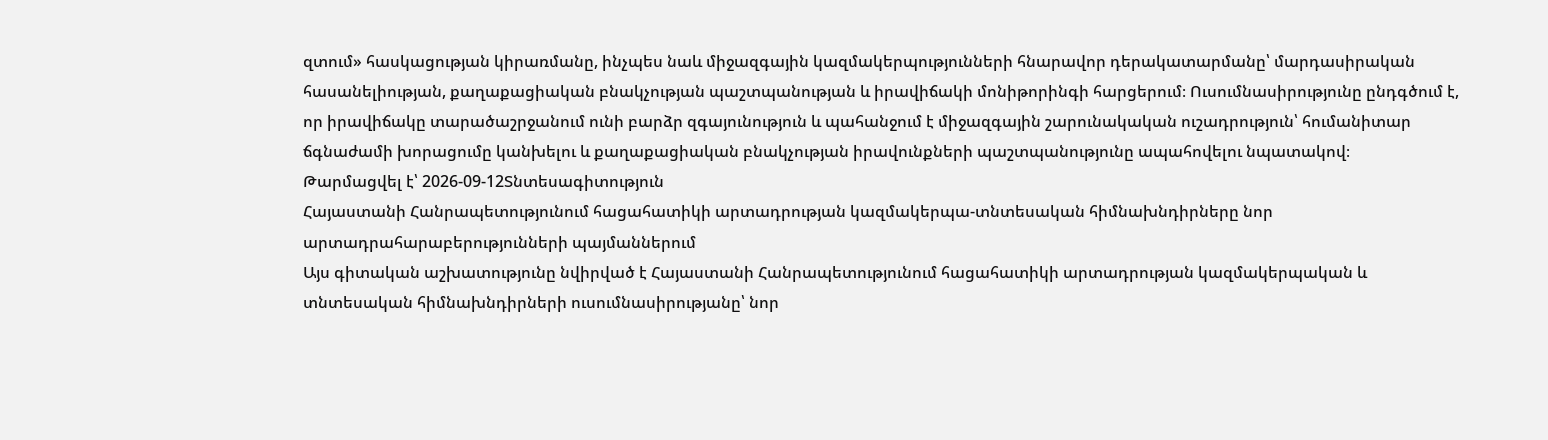զտում» հասկացության կիրառմանը, ինչպես նաև միջազգային կազմակերպությունների հնարավոր դերակատարմանը՝ մարդասիրական հասանելիության, քաղաքացիական բնակչության պաշտպանության և իրավիճակի մոնիթորինգի հարցերում։ Ուսումնասիրությունը ընդգծում է, որ իրավիճակը տարածաշրջանում ունի բարձր զգայունություն և պահանջում է միջազգային շարունակական ուշադրություն՝ հումանիտար ճգնաժամի խորացումը կանխելու և քաղաքացիական բնակչության իրավունքների պաշտպանությունը ապահովելու նպատակով։
Թարմացվել է՝ 2026-09-12Տնտեսագիտություն
Հայաստանի Հանրապետությունում հացահատիկի արտադրության կազմակերպա-տնտեսական հիմնախնդիրները նոր արտադրահարաբերությունների պայմաններում
Այս գիտական աշխատությունը նվիրված է Հայաստանի Հանրապետությունում հացահատիկի արտադրության կազմակերպական և տնտեսական հիմնախնդիրների ուսումնասիրությանը՝ նոր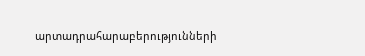արտադրահարաբերությունների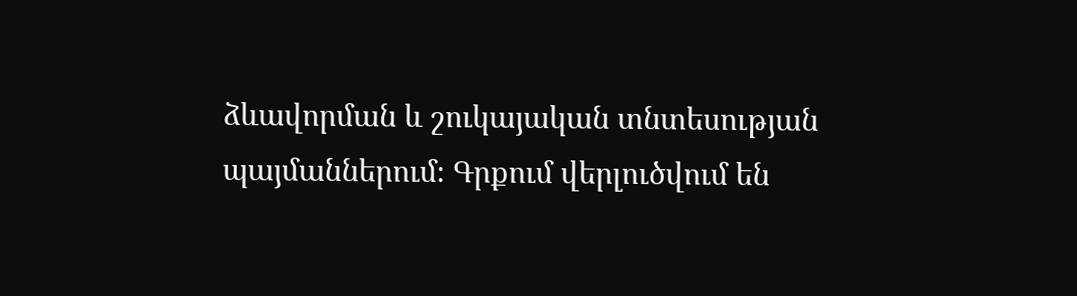ձևավորման և շուկայական տնտեսության պայմաններում։ Գրքում վերլուծվում են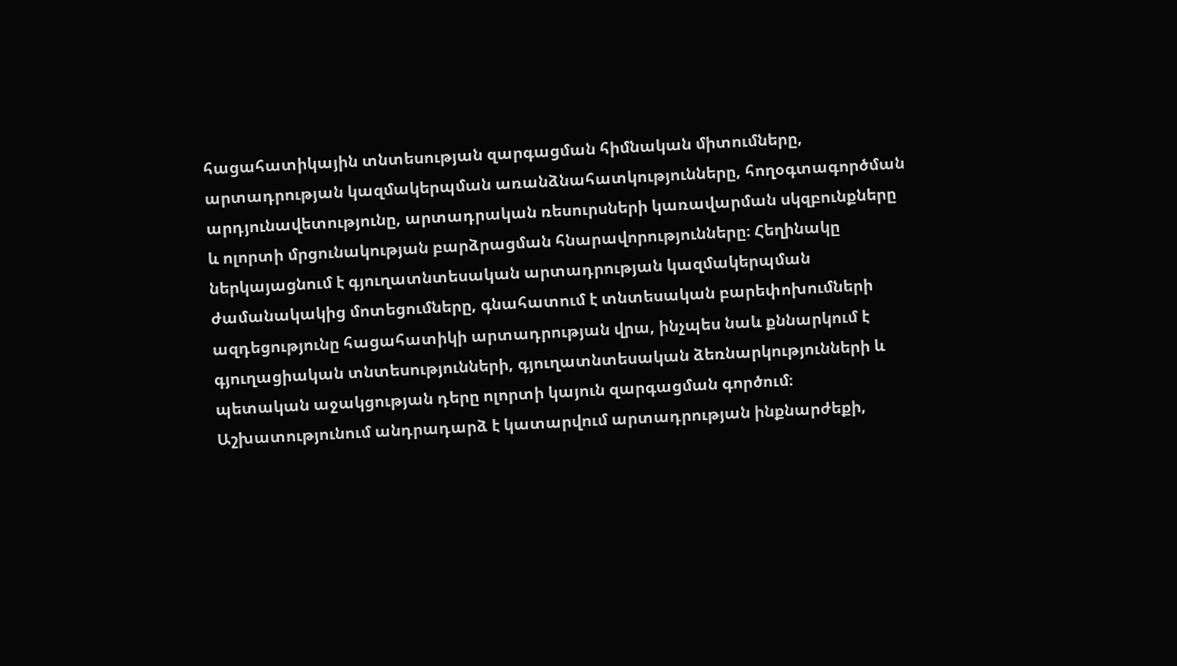հացահատիկային տնտեսության զարգացման հիմնական միտումները, արտադրության կազմակերպման առանձնահատկությունները, հողօգտագործման արդյունավետությունը, արտադրական ռեսուրսների կառավարման սկզբունքները և ոլորտի մրցունակության բարձրացման հնարավորությունները։ Հեղինակը ներկայացնում է գյուղատնտեսական արտադրության կազմակերպման ժամանակակից մոտեցումները, գնահատում է տնտեսական բարեփոխումների ազդեցությունը հացահատիկի արտադրության վրա, ինչպես նաև քննարկում է գյուղացիական տնտեսությունների, գյուղատնտեսական ձեռնարկությունների և պետական աջակցության դերը ոլորտի կայուն զարգացման գործում։ Աշխատությունում անդրադարձ է կատարվում արտադրության ինքնարժեքի,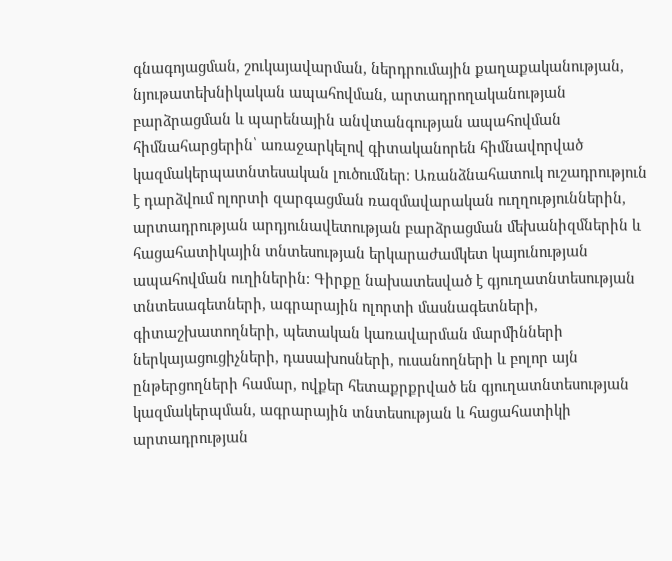գնագոյացման, շուկայավարման, ներդրումային քաղաքականության, նյութատեխնիկական ապահովման, արտադրողականության բարձրացման և պարենային անվտանգության ապահովման հիմնահարցերին՝ առաջարկելով գիտականորեն հիմնավորված կազմակերպատնտեսական լուծումներ։ Առանձնահատուկ ուշադրություն է դարձվում ոլորտի զարգացման ռազմավարական ուղղություններին, արտադրության արդյունավետության բարձրացման մեխանիզմներին և հացահատիկային տնտեսության երկարաժամկետ կայունության ապահովման ուղիներին։ Գիրքը նախատեսված է գյուղատնտեսության տնտեսագետների, ագրարային ոլորտի մասնագետների, գիտաշխատողների, պետական կառավարման մարմինների ներկայացուցիչների, դասախոսների, ուսանողների և բոլոր այն ընթերցողների համար, ովքեր հետաքրքրված են գյուղատնտեսության կազմակերպման, ագրարային տնտեսության և հացահատիկի արտադրության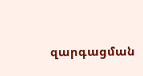զարգացման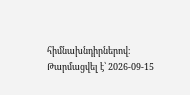հիմնախնդիրներով։
Թարմացվել է՝ 2026-09-15